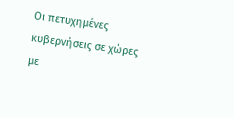Οι πετυχημένες κυβερνήσεις σε χώρες με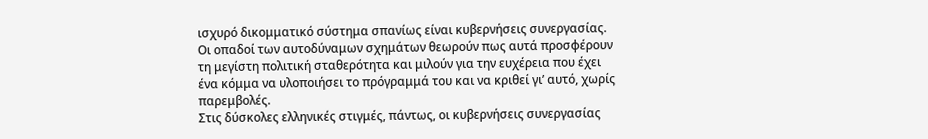ισχυρό δικομματικό σύστημα σπανίως είναι κυβερνήσεις συνεργασίας. Οι οπαδοί των αυτοδύναμων σχημάτων θεωρούν πως αυτά προσφέρουν τη μεγίστη πολιτική σταθερότητα και μιλούν για την ευχέρεια που έχει ένα κόμμα να υλοποιήσει το πρόγραμμά του και να κριθεί γι’ αυτό, χωρίς παρεμβολές.
Στις δύσκολες ελληνικές στιγμές, πάντως, οι κυβερνήσεις συνεργασίας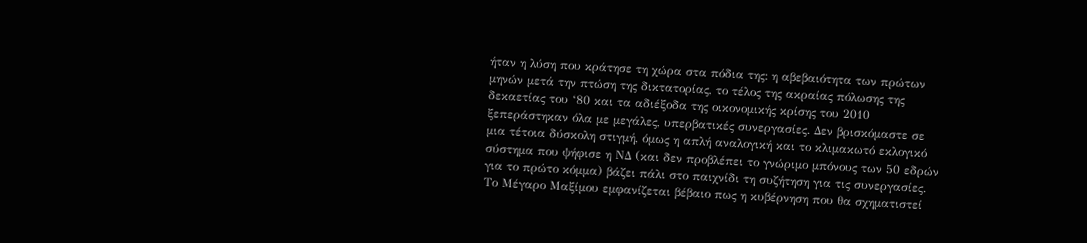ήταν η λύση που κράτησε τη χώρα στα πόδια της: η αβεβαιότητα των πρώτων μηνών μετά την πτώση της δικτατορίας, το τέλος της ακραίας πόλωσης της δεκαετίας του ‘80 και τα αδιέξοδα της οικονομικής κρίσης του 2010 ξεπεράστηκαν όλα με μεγάλες, υπερβατικές συνεργασίες. Δεν βρισκόμαστε σε μια τέτοια δύσκολη στιγμή, όμως η απλή αναλογική και το κλιμακωτό εκλογικό σύστημα που ψήφισε η ΝΔ (και δεν προβλέπει το γνώριμο μπόνους των 50 εδρών για το πρώτο κόμμα) βάζει πάλι στο παιχνίδι τη συζήτηση για τις συνεργασίες. Το Μέγαρο Μαξίμου εμφανίζεται βέβαιο πως η κυβέρνηση που θα σχηματιστεί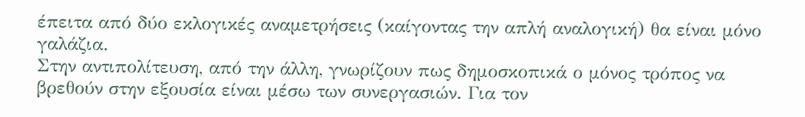έπειτα από δύο εκλογικές αναμετρήσεις (καίγοντας την απλή αναλογική) θα είναι μόνο γαλάζια.
Στην αντιπολίτευση, από την άλλη, γνωρίζουν πως δημοσκοπικά ο μόνος τρόπος να βρεθούν στην εξουσία είναι μέσω των συνεργασιών. Για τον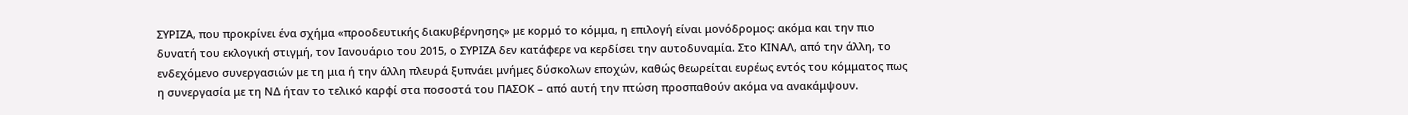ΣΥΡΙΖΑ, που προκρίνει ένα σχήμα «προοδευτικής διακυβέρνησης» με κορμό το κόμμα, η επιλογή είναι μονόδρομος: ακόμα και την πιο δυνατή του εκλογική στιγμή, τον Ιανουάριο του 2015, ο ΣΥΡΙΖΑ δεν κατάφερε να κερδίσει την αυτοδυναμία. Στο ΚΙΝΑΛ, από την άλλη, το ενδεχόμενο συνεργασιών με τη μια ή την άλλη πλευρά ξυπνάει μνήμες δύσκολων εποχών, καθώς θεωρείται ευρέως εντός του κόμματος πως η συνεργασία με τη ΝΔ ήταν το τελικό καρφί στα ποσοστά του ΠΑΣΟΚ – από αυτή την πτώση προσπαθούν ακόμα να ανακάμψουν.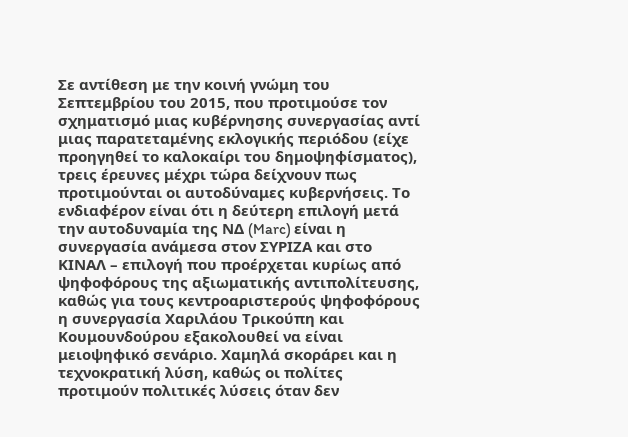Σε αντίθεση με την κοινή γνώμη του Σεπτεμβρίου του 2015, που προτιμούσε τον σχηματισμό μιας κυβέρνησης συνεργασίας αντί μιας παρατεταμένης εκλογικής περιόδου (είχε προηγηθεί το καλοκαίρι του δημοψηφίσματος), τρεις έρευνες μέχρι τώρα δείχνουν πως προτιμούνται οι αυτοδύναμες κυβερνήσεις. Το ενδιαφέρον είναι ότι η δεύτερη επιλογή μετά την αυτοδυναμία της ΝΔ (Marc) είναι η συνεργασία ανάμεσα στον ΣΥΡΙΖΑ και στο ΚΙΝΑΛ – επιλογή που προέρχεται κυρίως από ψηφοφόρους της αξιωματικής αντιπολίτευσης, καθώς για τους κεντροαριστερούς ψηφοφόρους η συνεργασία Χαριλάου Τρικούπη και Κουμουνδούρου εξακολουθεί να είναι μειοψηφικό σενάριο. Χαμηλά σκοράρει και η τεχνοκρατική λύση, καθώς οι πολίτες προτιμούν πολιτικές λύσεις όταν δεν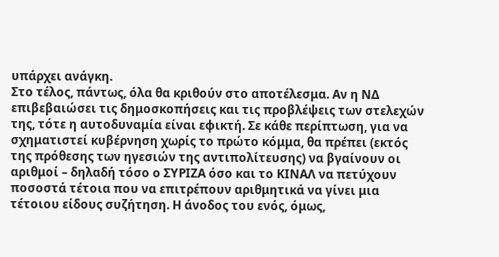υπάρχει ανάγκη.
Στο τέλος, πάντως, όλα θα κριθούν στο αποτέλεσμα. Αν η ΝΔ επιβεβαιώσει τις δημοσκοπήσεις και τις προβλέψεις των στελεχών της, τότε η αυτοδυναμία είναι εφικτή. Σε κάθε περίπτωση, για να σχηματιστεί κυβέρνηση χωρίς το πρώτο κόμμα, θα πρέπει (εκτός της πρόθεσης των ηγεσιών της αντιπολίτευσης) να βγαίνουν οι αριθμοί – δηλαδή τόσο ο ΣΥΡΙΖΑ όσο και το ΚΙΝΑΛ να πετύχουν ποσοστά τέτοια που να επιτρέπουν αριθμητικά να γίνει μια τέτοιου είδους συζήτηση. Η άνοδος του ενός, όμως,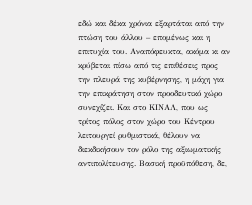εδώ και δέκα χρόνια εξαρτάται από την πτώση του άλλου – επομένως και η επιτυχία του. Αναπόφευκτα, ακόμα κι αν κρύβεται πίσω από τις επιθέσεις προς την πλευρά της κυβέρνησης, η μάχη για την επικράτηση στον προοδευτικό χώρο συνεχίζει. Και στο ΚΙΝΑΛ, που ως τρίτος πόλος στον χώρο του Κέντρου λειτουργεί ρυθμιστικά, θέλουν να διεκδικήσουν τον ρόλο της αξιωματικής αντιπολίτευσης. Βασική προϋπόθεση, δε,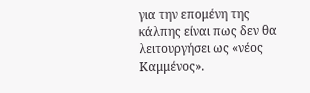για την επομένη της κάλπης είναι πως δεν θα λειτουργήσει ως «νέος Καμμένος».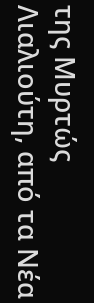της Μυρτώς Λιαλιούτη, από τα Νέα